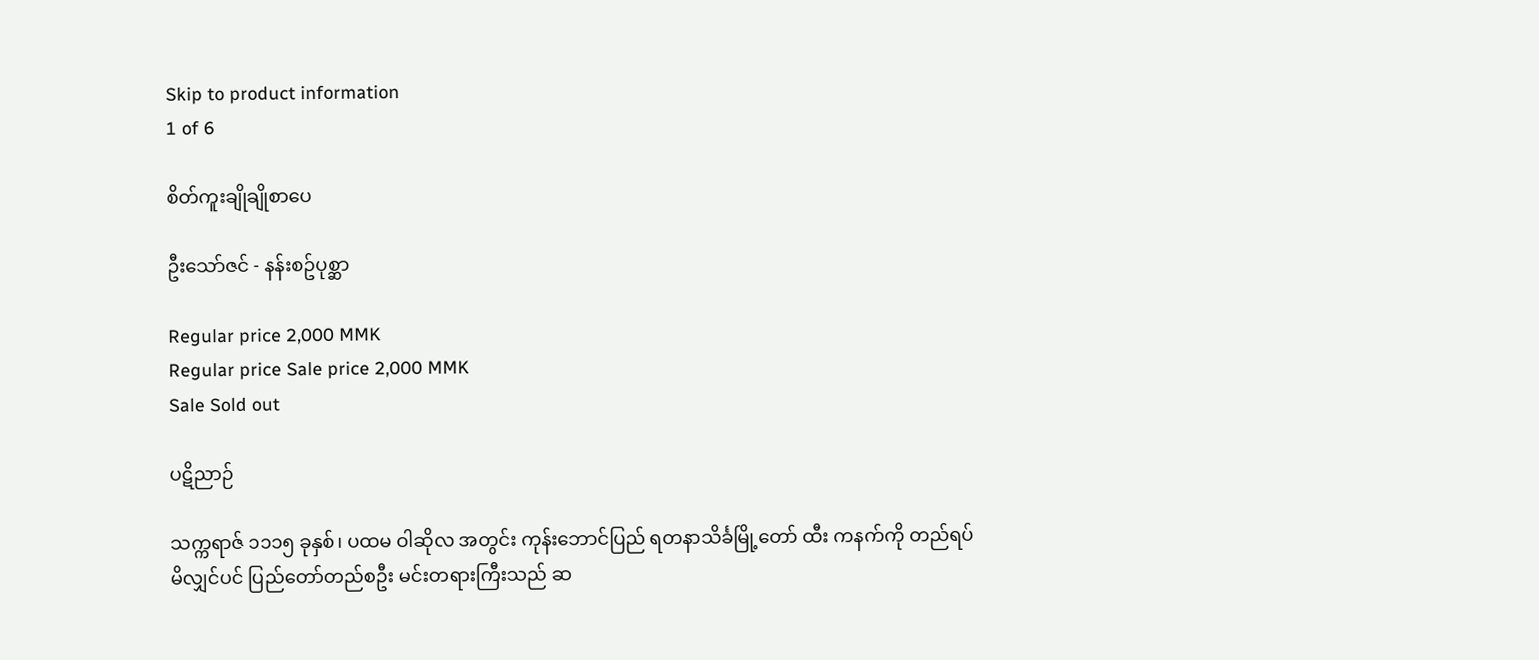Skip to product information
1 of 6

စိတ်ကူးချိုချိုစာပေ

ဦးသော်ဇင် - နန်းစဥ်ပုစ္ဆာ

Regular price 2,000 MMK
Regular price Sale price 2,000 MMK
Sale Sold out

ပဋိညာဉ်

သက္ကရာဇ် ၁၁၁၅ ခုနှစ်၊ ပထမ ဝါဆိုလ အတွင်း ကုန်းဘောင်ပြည် ရတနာသိင်္ခမြို့တော် ထီး ကနက်ကို တည်ရပ်မိလျှင်ပင် ပြည်တော်တည်စဦး မင်းတရားကြီးသည် ဆ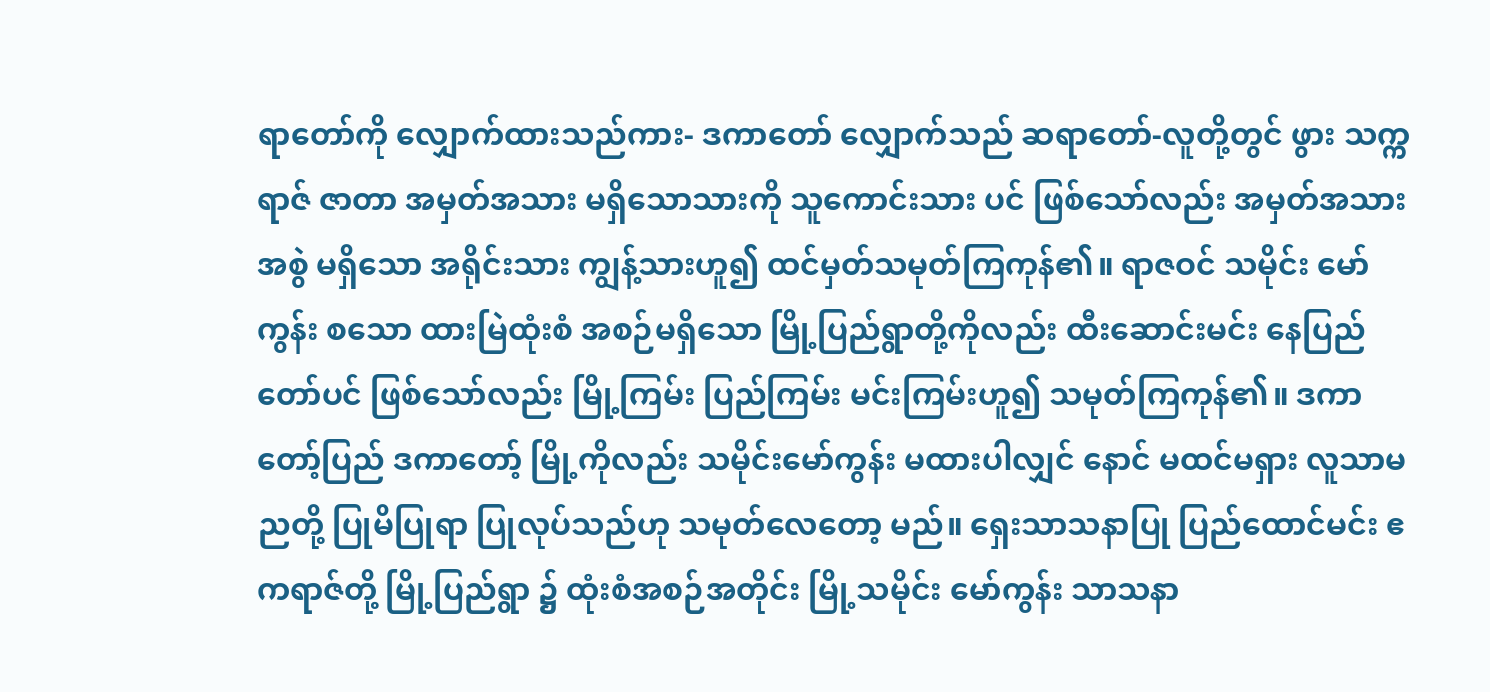ရာတော်ကို လျှောက်ထားသည်ကား- ဒကာတော် လျှောက်သည် ဆရာတော်-လူတို့တွင် ဖွား သက္ကရာဇ် ဇာတာ အမှတ်အသား မရှိသောသားကို သူကောင်းသား ပင် ဖြစ်သော်လည်း အမှတ်အသား အစွဲ မရှိသော အရိုင်းသား ကျွန့်သားဟူ၍ ထင်မှတ်သမုတ်ကြကုန်၏။ ရာဇဝင် သမိုင်း မော်ကွန်း စသော ထားမြဲထုံးစံ အစဉ်မရှိသော မြို့ပြည်ရွာတို့ကိုလည်း ထီးဆောင်းမင်း နေပြည်တော်ပင် ဖြစ်သော်လည်း မြို့ကြမ်း ပြည်ကြမ်း မင်းကြမ်းဟူ၍ သမုတ်ကြကုန်၏။ ဒကာတော့်ပြည် ဒကာတော့် မြို့ကိုလည်း သမိုင်းမော်ကွန်း မထားပါလျှင် နောင် မထင်မရှား လူသာမညတို့ ပြုမိပြုရာ ပြုလုပ်သည်ဟု သမုတ်လေတော့ မည်။ ရှေးသာသနာပြု ပြည်ထောင်မင်း ဧကရာဇ်တို့ မြို့ပြည်ရွာ ၌ ထုံးစံအစဉ်အတိုင်း မြို့သမိုင်း မော်ကွန်း သာသနာ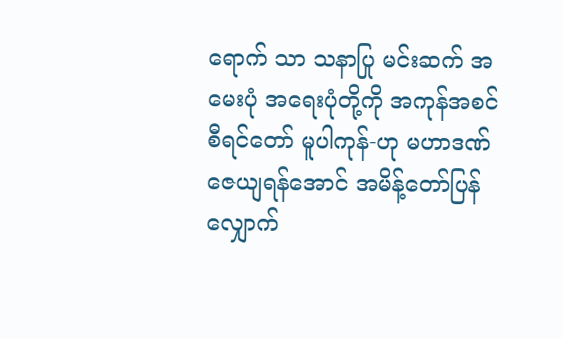ရောက် သာ သနာပြု မင်းဆက် အမေးပုံ အရေးပုံတို့ကို အကုန်အစင် စီရင်တော် မူပါကုန်-ဟု မဟာဒဏ် ဇေယျရန်အောင် အမိန့်တော်ပြန် လျှောက်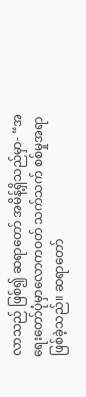လာသည် ဖြစ်၍ ဆရာတော် အမိန့်ရှိသည်မှာ- “အရေးတော်ပုံမှာလောကဝတ် သက်သက် စစ်မှုအရာဖြစ်ခဲ့သည်။ ဆရာတော်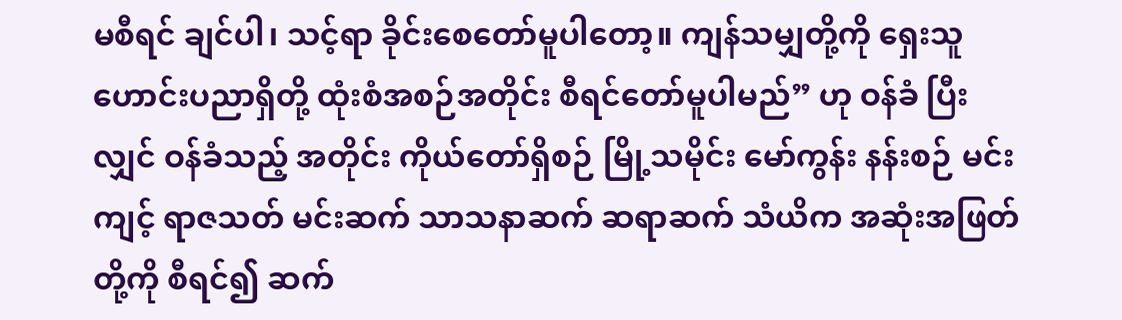မစီရင် ချင်ပါ၊ သင့်ရာ ခိုင်းစေတော်မူပါတော့။ ကျန်သမျှတို့ကို ရှေးသူဟောင်းပညာရှိတို့ ထုံးစံအစဉ်အတိုင်း စီရင်တော်မူပါမည်” ဟု ဝန်ခံ ပြီးလျှင် ဝန်ခံသည့် အတိုင်း ကိုယ်တော်ရှိစဉ် မြို့သမိုင်း မော်ကွန်း နန်းစဉ် မင်းကျင့် ရာဇသတ် မင်းဆက် သာသနာဆက် ဆရာဆက် သံယိက အဆုံးအဖြတ်တို့ကို စီရင်၍ ဆက်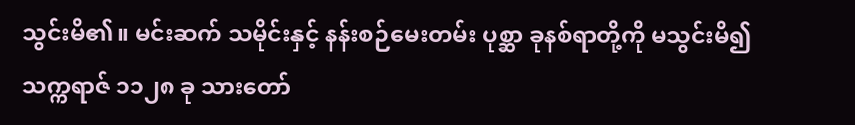သွင်းမိ၏။ မင်းဆက် သမိုင်းနှင့် နန်းစဉ်မေးတမ်း ပုစ္ဆာ ခုနစ်ရာတို့ကို မသွင်းမိ၍ သက္ကရာဇ် ၁၁၂၈ ခု သားတော်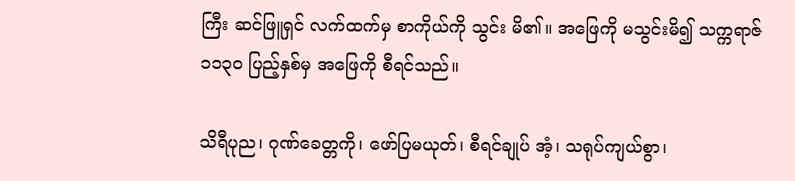ကြီး ဆင်ဖြူရှင် လက်ထက်မှ စာကိုယ်ကို သွင်း မိ၏။ အဖြေကို မသွင်းမိ၍ သက္ကရာဇ် ၁၁၃ဝ ပြည့်နှစ်မှ အဖြေကို စီရင်သည်။

သိရီပုည၊ ဂုဏ်ခေတ္တကို၊ ဖော်ပြမယုတ်၊ စီရင်ချုပ် အံ့၊ သရုပ်ကျယ်စွာ၊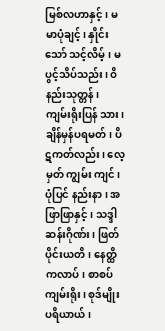မြစ်လဟာနှင့်၊ မမာပုံချင့်၊ နှိုင်းသော် သင့်လိမ့်၊ မပွင့်သိပ်သည်း၊ ဝိနည်းသုတ္တန်၊ ကျမ်းရိုးပြန် သား၊ ချိန်မှန်ပရမတ်၊ ပိဋကတ်လည်း၊ လေ့မှတ် ကျွမ်း ကျင်၊ ပုံပြင် နည်းနာ၊ အဖြာဖြာနှင့်၊ သဒ္ဒါ ဆန်းဂိုဏ်း၊ ဖြတ်ပိုင်းယတိ၊ နေတ္ထိကလာပ်၊ စာစပ်ကျမ်းရိုး၊ စုဒ်မျိုး ပရိယာယ်၊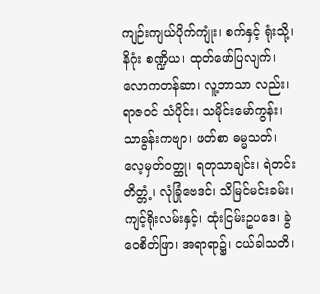ကျဉ်းကျယ်ပိုက်ကျုံး၊ စက်နှင့် ရုံးသို့၊ နိဂုံး စဏ္ဍိယ၊ ထုတ်ဖော်ပြလျက်၊ လောကတန်ဆာ၊ လူ့ဘာသာ လည်း၊ ရာဇဝင် သံပိုင်း၊ သမိုင်းမော်ကွန်း၊ သာခွန်းကဗျာ၊ ဖတ်စာ ဓမ္မသတ်၊ လေ့မှတ်ဝတ္ထု၊ ရတုသာချင်း၊ ရဲတင်း တိတ္တံ့၊ လုံခြုံဗေဒင်၊ သိမြင်မင်းခမ်း၊ ကျင့်ရိုးလမ်းနှင့်၊ ထုံးငြမ်းဥပဒေ၊ ခွဲဝေစိတ်ဖြာ၊ အရာရာ၌၊ ငယ်ခါသတိ၊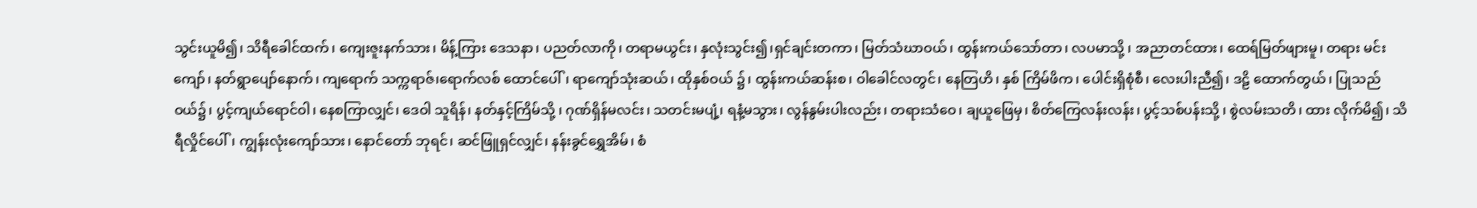သွင်းယူမိ၍၊ သိရီခေါင်ထက်၊ ကျေးဇူးနက်သား၊ မိန့်ကြား ဒေသနာ၊ ပညတ်လာကို၊ တရာမယွင်း၊ နှလုံးသွင်း၍၊ရှင်ချင်းတကာ၊ မြတ်သံဃာဝယ်၊ ထွန်းကယ်သော်တာ၊ လပမာသို့ ၊ အညာတင်ထား၊ ထေရ်မြတ်ဖျားမူ၊ တရား မင်းကျော်၊ နတ်ရွာပျော်နောက်၊ ကျရောက် သက္ကရာဇ်၊ရောက်လစ် ထောင်ပေါ်၊ ရာကျော်သုံးဆယ်၊ ထိုနှစ်ဝယ် ၌၊ ထွန်းကယ်ဆန်းစ၊ ဝါခေါင်လတွင်၊ နေတြဟိ၊ နှစ် ကြိမ်ဖိက၊ ပေါင်းရှိစုံစီ၊ လေးပါးညီ၍၊ ဒဠိ ထောက်တွယ်၊ ပြုသည်ဝယ်၌၊ ပွင့်ကျယ်ရောင်ဝါ၊ နေစကြာလျှင်၊ ဒေဝါ သူရိန်၊ နတ်နှင့်ကြိမ်သို့ ၊ ဂုဏ်ရှိန်မလင်း၊ သတင်းမပျံ့၊ ရနံ့မသွား၊ လွန်နွမ်းပါးလည်း၊ တရားသံဝေ၊ ချယူဖြေမှ၊ စိတ်ကြေလန်းလန်း၊ ပွင့်သစ်ပန်းသို့ ၊ စွဲလမ်းသတိ၊ ထား လိုက်မိ၍၊ သိရီလှိုင်ပေါ်၊ ကျွန်းလုံးကျော်သား၊ နောင်တော် ဘုရင်၊ ဆင်ဖြူရှင်လျှင်၊ နန်းခွင်ရွှေအိမ်၊ စံ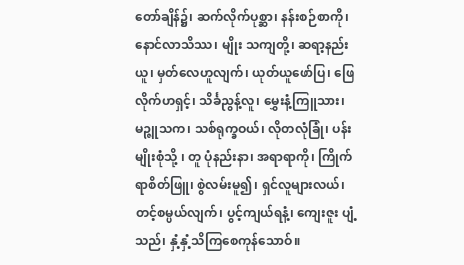တော်ချိန်၌၊ ဆက်လိုက်ပုစ္ဆာ၊ နန်းစဉ်စာကို၊ နောင်လာသိဿ၊ မျိုး သကျတို့၊ ဆရာ့နည်းယူ၊ မှတ်လေဟူလျက်၊ ယုတ်ယူဖော်ပြ၊ ဖြေလိုက်ဟရှင့်၊ သိင်္ခညွန့်လူ၊ မွှေးနံ့ကြူသား၊ မဉ္ဇူသက၊ သစ်ရုက္ခဝယ်၊ လိုတလုံခြုံ၊ ပန်းမျိုးစုံသို့ ၊ တူ ပုံနည်းနာ၊ အရာရာကို၊ ကြိုက်ရာစိတ်ဖြူ၊ စွဲလမ်းမူ၍၊ ရှင်လူများလယ်၊ တင့်စမ္ပယ်လျက်၊ ပွင့်ကျယ်ရနံ့၊ ကျေးဇူး ပျံ့သည်၊ နှံ့နှံ့သိကြစေကုန်သောဝ်။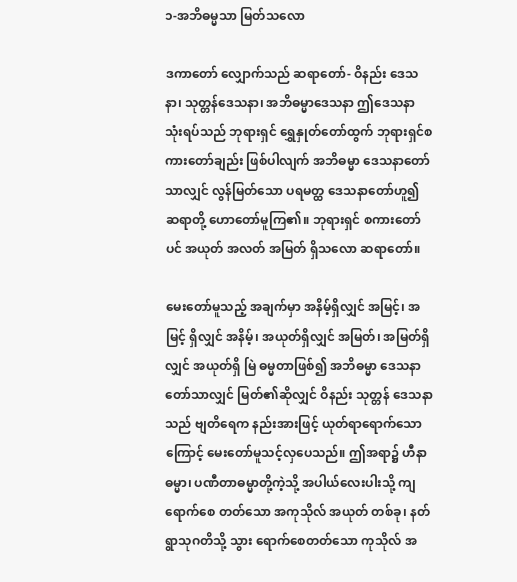၁-အဘိဓမ္မသာ မြတ်သလော

ဒကာတော် လျှောက်သည် ဆရာတော်- ဝိနည်း ဒေသနာ၊ သုတ္တန်ဒေသနာ၊ အဘိဓမ္မာဒေသနာ ဤဒေသနာ သုံးရပ်သည် ဘုရားရှင် ရွှေနှုတ်တော်ထွက် ဘုရားရှင်စကားတော်ချည်း ဖြစ်ပါလျက် အဘိဓမ္မာ ဒေသနာတော် သာလျှင် လွန်မြတ်သော ပရမတ္ထ ဒေသနာတော်ဟူ၍ ဆရာတို့ ဟောတော်မူကြ၏။ ဘုရားရှင် စကားတော်ပင် အယုတ် အလတ် အမြတ် ရှိသလော ဆရာတော်။

မေးတော်မူသည့် အချက်မှာ အနိမ့်ရှိလျှင် အမြင့်၊ အမြင့် ရှိလျှင် အနိမ့်၊ အယုတ်ရှိလျှင် အမြတ်၊ အမြတ်ရှိလျှင် အယုတ်ရှိ မြဲ ဓမ္မတာဖြစ်၍ အဘိဓမ္မာ ဒေသနာတော်သာလျှင် မြတ်၏ဆိုလျှင် ဝိနည်း သုတ္တန် ဒေသနာသည် ဗျတိရေက နည်းအားဖြင့် ယုတ်ရာရောက်သောကြောင့် မေးတော်မူသင့်လှပေသည်။ ဤအရာ၌ ဟီနာ ဓမ္မာ၊ ပဏီတာဓမ္မာတို့ကဲ့သို့ အပါယ်လေးပါးသို့ ကျရောက်စေ တတ်သော အကုသိုလ် အယုတ် တစ်ခု၊ နတ်ရွာသုဂတိသို့ သွား ရောက်စေတတ်သော ကုသိုလ် အ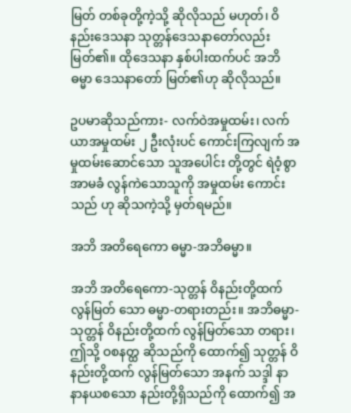မြတ် တစ်ခုတို့ကဲ့သို့ ဆိုလိုသည် မဟုတ်၊ ဝိနည်းဒေသနာ သုတ္တန်ဒေသနာတော်လည်း မြတ်၏။ ထိုဒေသနာ နှစ်ပါးထက်ပင် အဘိဓမ္မာ ဒေသနာတော် မြတ်၏ဟု ဆိုလိုသည်။

ဥပမာဆိုသည်ကား- လက်ဝဲအမှုထမ်း၊ လက်ယာအမှုထမ်း ၂ ဦးလုံးပင် ကောင်းကြလျက် အမှုထမ်းဆောင်သော သူအပေါင်း တို့တွင် ရဲဝံ့စွာ အာမခံ လွန်ကဲသောသူကို အမှုထမ်း ကောင်းသည် ဟု ဆိုသကဲ့သို့ မှတ်ရမည်။

အဘိ အတိရေကော ဓမ္မာ-အဘိဓမ္မာ။

အဘိ အတိရေကော-သုတ္တန် ဝိနည်းတို့ထက် လွန်မြတ် သော ဓမ္မာ-တရားတည်း။ အဘိဓမ္မာ-သုတ္တန် ဝိနည်းတို့ထက် လွန်မြတ်သော တရား၊ ဤသို့ ဝစနတ္ထ ဆိုသည်ကို ထောက်၍ သုတ္တန် ဝိနည်းတို့ထက် လွန်မြတ်သော အနက် သဒ္ဒါ နာနာနယစသော နည်းတို့ရှိသည်ကို ထောက်၍ အ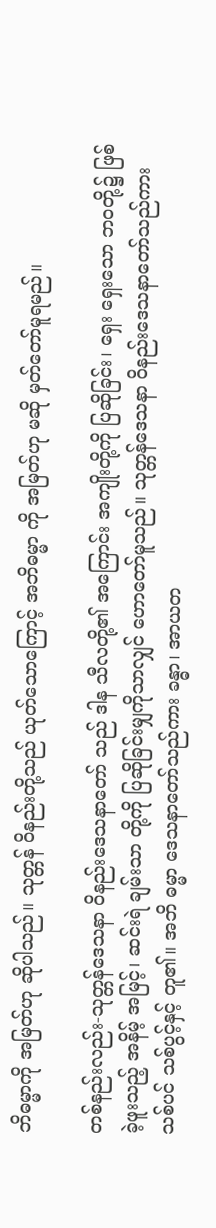ဘိဓမ္မာကို အမြတ်ဟု ဆိုပါသည်။ သုတ္တန် ဝိနည်းတို့သည် ယုတ်သောကြောင့် အဘိဓမ္မာ ကို အမြတ်ဟု မဆို မှတ်တော်မူရမည်။

တစ်နည်းလည်း-သုတ္တန်ဒေသနာ ဝိနည်းဒေသနာတော် သည် ဒါန သီလတို့၏ အကြောင်း အကျိုးတို့ကို ပြဆိုခြင်း၊ ရှေး ရှေးသော ဘဝတို့၌ ဖြစ်ခဲ့ဖူးသည့် အနိမ့် အမြင့်၊ ဆင်းရဲ ချမ်းသာ တို့ကို ပြဆိုခြင်းမျှကိုသာလျှင် ဟောတော်မူသည်။ သုတ္တန်ဒေသနာ ဝိနည်းဒေသနာတော်သည်ကား သစ်ပင် သစ်ပွင့်နှင့် တူ၏။ အဘိ ဓမ္မာ ဒေသနာတော်သည်ကား ခန္ဓာ၊ အာယတ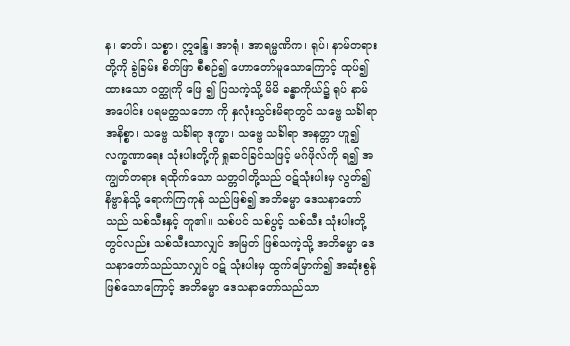န၊ ဓာတ်၊ သစ္စာ၊ ဣန္ဒြေ၊ အာရုံ၊ အာရမ္မဏိက၊ ရုပ်၊ နာမ်တရားတို့ကို ခွဲခြမ်း စိတ်ဖြာ စီစဉ်၍ ဟောတော်မူသောကြောင့် ထုပ်၍ ထားသော ဝတ္ထုကို ဖြေ ၍ ပြသကဲ့သို့ မိမိ ခန္ဓာကိုယ်၌ ရုပ် နာမ်အပေါင်း ပရမတ္ထသဘော ကို နှလုံးသွင်းမိရာတွင် သဗ္ဗေ သင်္ခါရာ အနိစ္စာ၊ သဗ္ဗေ သင်္ခါရာ ဒုက္ခာ၊ သဗ္ဗေ သင်္ခါရာ အနတ္တာ ဟူ၍ လက္ခဏာရေး သုံးပါးတို့ကို ရှုဆင်ခြင်သဖြင့် မဂ်ဖိုလ်ကို ရ၍ အကျွတ်တရား ရထိုက်သော သတ္တဝါတို့သည် ဝဋ်သုံးပါးမှ လွတ်၍ နိဗ္ဗာန်သို့ ရောက်ကြကုန် သည်ဖြစ်၍ အဘိဓမ္မာ ဒေသနာတော်သည် သစ်သီးနှင့် တူ၏။ သစ်ပင် သစ်ပွင့် သစ်သီး သုံးပါးတို့တွင်လည်း သစ်သီးသာလျှင် အမြတ် ဖြစ်သကဲ့သို့ အဘိဓမ္မာ ဒေသနာတော်သည်သာလျှင် ဝဋ် သုံးပါးမှ ထွက်မြောက်၍ အဆုံးစွန်ဖြစ်သောကြောင့် အဘိဓမ္မာ ဒေသနာတော်သည်သာ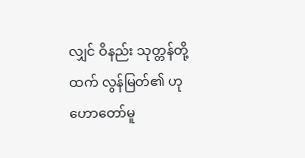လျှင် ဝိနည်း သုတ္တန်တို့ထက် လွန်မြတ်၏ ဟု ဟောတော်မူ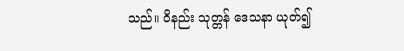သည်။ ဝိနည်း သုတ္တန် ဒေသနာ ယုတ်၍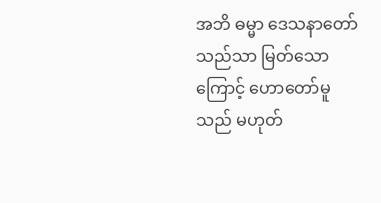အဘိ ဓမ္မာ ဒေသနာတော်သည်သာ မြတ်သောကြောင့် ဟောတော်မူသည် မဟုတ်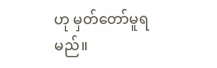ဟု မှတ်တော်မူရမည်။